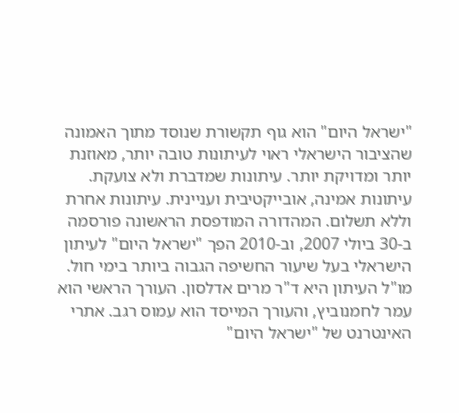"ישראל היום" הוא גוף תקשורת שנוסד מתוך האמונה שהציבור הישראלי ראוי לעיתונות טובה יותר, מאוזנת יותר ומדויקת יותר. עיתונות שמדברת ולא צועקת. עיתונות אמינה, אובייקטיבית ועניינית. עיתונות אחרת וללא תשלום. המהדורה המודפסת הראשונה פורסמה ב-30 ביולי 2007, וב-2010 הפך "ישראל היום" לעיתון הישראלי בעל שיעור החשיפה הגבוה ביותר בימי חול. מו"ל העיתון היא ד"ר מרים אדלסון. העורך הראשי הוא עמר לחמנוביץ, והעורך המייסד הוא עמוס רגב. אתרי האינטרנט של "ישראל היום"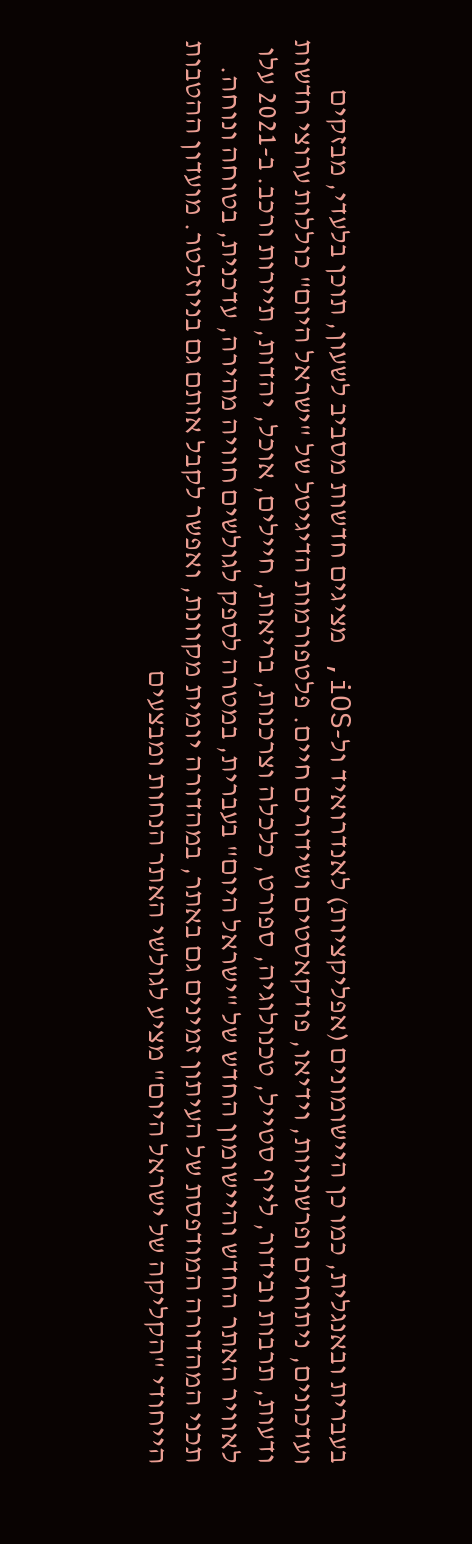בעברית ובאנגלית, כמו כן היישומונים (אפליקציות) לאנדרואיד ול-iOS, מציגים חדשות מסביב לשעון, תוכן בלעדי, מבזקים ועדכונים, ניתוחים ופרשנויות, וידיאו, פודקאסטים ושידורים חיים. פלטפורמות הדיגיטל של "ישראל היום" כוללות ערוצי חדשות ודעות, תרבות ובידור, לייף סטייל, טכנולוגיה, ספורט, כלכלה וצרכנות, בריאות, חיילים, אוכל, יהדות, תיירות ורכב. ב-2021 עלו לאוויר האתר החדש והיישומון החדש של "ישראל היום" בעברית, במטרה לספק לגולשים חוויה מהירה, עדכנית, בטוחה ונוחה. תכני המהדורה המודפסת של העיתון זמינים גם באתר, במהדורה יומית מקוונת, ואפשר לקבל אותם גם בניוזלטר. מועדון ההטבות הייחודי "הקליקה של ישראל היום" מציע לגולשי האתר הנחות ומבצעים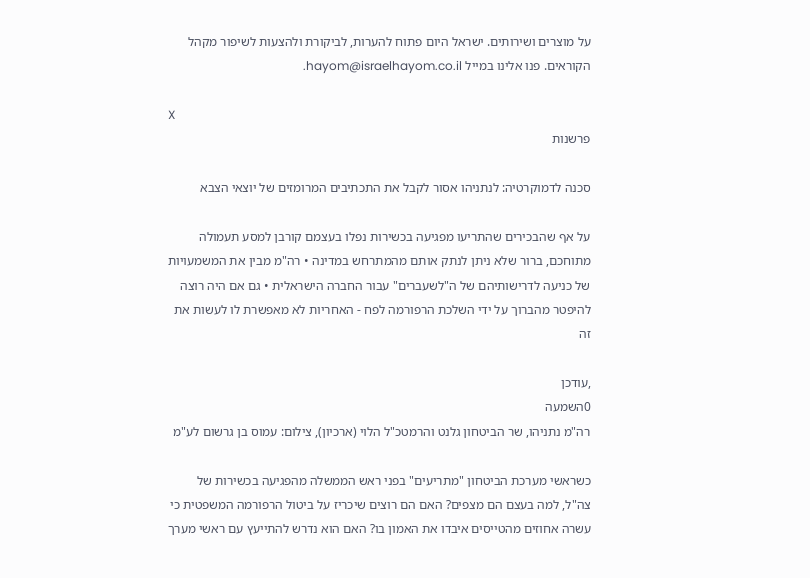על מוצרים ושירותים. ישראל היום פתוח להערות, לביקורת ולהצעות לשיפור מקהל הקוראים. פנו אלינו במייל hayom@israelhayom.co.il.

X
פרשנות

סכנה לדמוקרטיה: לנתניהו אסור לקבל את התכתיבים המרומזים של יוצאי הצבא

על אף שהבכירים שהתריעו מפגיעה בכשירות נפלו בעצמם קורבן למסע תעמולה מתוחכם, ברור שלא ניתן לנתק אותם מהמתרחש במדינה • רה"מ מבין את המשמעויות של כניעה לדרישותיהם של ה"לשעברים" עבור החברה הישראלית • גם אם היה רוצה להיפטר מהברוך על ידי השלכת הרפורמה לפח - האחריות לא מאפשרת לו לעשות את זה

,עודכן
0השמעה
רה"מ נתניהו, שר הביטחון גלנט והרמטכ"ל הלוי (ארכיון), צילום: עמוס בן גרשום לע"מ

כשראשי מערכת הביטחון "מתריעים" בפני ראש הממשלה מהפגיעה בכשירות של צה"ל, למה בעצם הם מצפים? האם הם רוצים שיכריז על ביטול הרפורמה המשפטית כי עשרה אחוזים מהטייסים איבדו את האמון בו? האם הוא נדרש להתייעץ עם ראשי מערך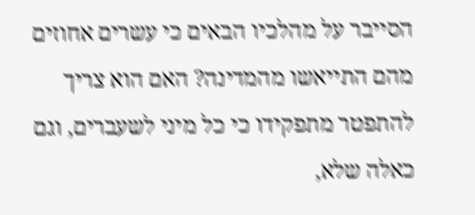הסייבר על מהלכיו הבאים כי עשרים אחוזים מהם התייאשו מהמדינה? האם הוא צריך להתפטר מתפקידו כי כל מיני לשעברים, וגם כאלה שלא,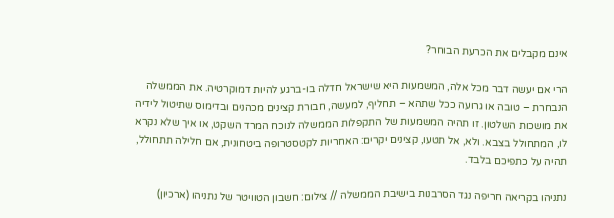אינם מקבלים את הכרעת הבוחר?

הרי אם יעשה דבר מכל אלה, המשמעות היא שישראל חדלה בו-ברגע להיות דמוקרטיה. את הממשלה הנבחרת – טובה או גרועה ככל שתהא – תחליף, למעשה, חבורת קצינים מכהנים ובדימוס שתיטול לידיה את מושכות השלטון. זו תהיה המשמעות של התקפלות הממשלה לנוכח המרד השקט, או איך שלא נקרא לו, המתחולל בצבא. ולא, אל תטעו, קצינים יקרים: האחריות לקטסטרופה ביטחונית, אם חלילה תתחולל, תהיה על כתפיכם בלבד.

נתניהו בקריאה חריפה נגד הסרבנות בישיבת הממשלה // צילום: חשבון הטוויטר של נתניהו (ארכיון)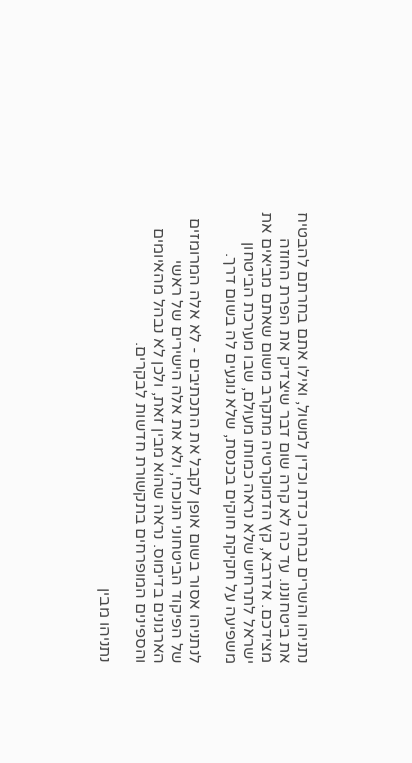נתניהו והשרים נבחרו כדת וכדין למשול, ואילו אתם בחרתם להבטיח את ביטחוננו. עד כה לא קרה שום דבר שיצדיק את הפרת החוזה מצידכם. אדרבא, קץ הדמוקרטיה מתקרב משום שאתם מביאים את ישראל לתרחיש שלא נראה כמותו מעולם, שבו מערכת הביטחון משפיעה על חקיקת חוקים בכנסת, שלא נוגעים לה בשום דרך.

לנתניהו אסור בשום אופן לקבל את התכתיבים - לא אלה המרומזים של הפיקוד הביטחוני הנוכחי, ולא את אלה הישירים של ראשי הארגונים בדימוס. נראה שהוא מבין זאת, ולכן לא נבהל מהאיומים והספינים המופרחים בתקשורת חדשות לבקרים.

נתניהו מבין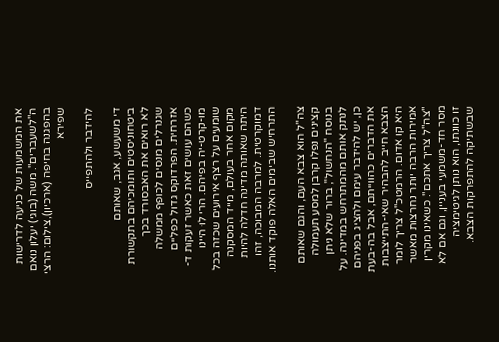את המשמעות של כניעה לדרישות ה"לשעברים". משה (בוגי) יעלון נואם בהפגנה בחיפה (ארכיון),צילום: הרצי שפירא

להידבר ולהתפייס

די משעשע, אגב, שאותם ביטחוניסטים ותומכיהם בתקשורת לא רואים את האבסורד בכך שגנרלים מנסים לכופף ממשלה אזרחית. הפרדוקס גדול כפליים כשהם עושים זאת כאשר זעקות ד-מו-קרט-יה בפיהם. הרי לוּ היינו שומעים על רצף אירועים שכזה בכל מקום אחר בעולם, מייד המסקנה היתה שאותה מדינה חדלה להיות דמוקרטית. למרבה המבוכה, זהו התרחיש שבימים האלה פוקד אותנו.

צה"ל הוא צבא העם, והגם שאותם קצינים נפלו קרבן למסע תעמולה בנוסח "הנחשול", ברור שלא ניתן לנתק אותם מהמתרחש במדינה. על כן, יש להידבר עימם ולהציג בפניהם את הדברים כהווייתם, אבל בה-בעת הצבא חייב להבהיר שאי-התייצבות היא קו אדום. הרמטכ"ל צריך לומר אמירות הרבה יותר נחרצות מאשר "צה"ל צריך אתכם". כשאינו מקרין מסר חד-משמעי בעניין, וגם אם לא זו כוונתו, הוא נותן לגיטימציה שבשתיקה להתפרקות הצבא.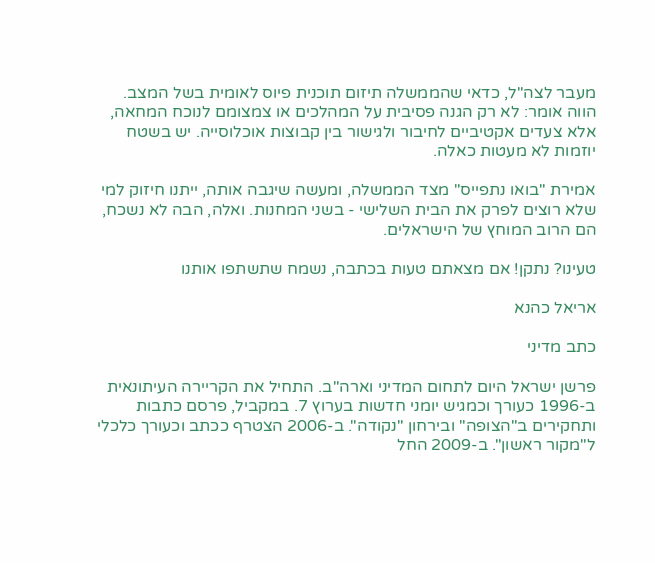מעבר לצה"ל, כדאי שהממשלה תיזום תוכנית פיוס לאומית בשל המצב. הווה אומר: לא רק הגנה פסיבית על המהלכים או צמצומם לנוכח המחאה, אלא צעדים אקטיביים לחיבור ולגישור בין קבוצות אוכלוסייה. יש בשטח יוזמות לא מעטות כאלה.

אמירת "בואו נתפייס" מצד הממשלה, ומעשה שיגבה אותה, ייתנו חיזוק למי שלא רוצים לפרק את הבית השלישי - בשני המחנות. ואלה, הבה לא נשכח, הם הרוב המוחץ של הישראלים.

טעינו? נתקן! אם מצאתם טעות בכתבה, נשמח שתשתפו אותנו

אריאל כהנא

כתב מדיני

פרשן ישראל היום לתחום המדיני וארה"ב. התחיל את הקריירה העיתונאית ב-1996 כעורך וכמגיש יומני חדשות בערוץ 7. במקביל, פרסם כתבות ותחקירים ב"הצופה" ובירחון "נקודה". ב-2006 הצטרף ככתב וכעורך כלכלי ל"מקור ראשון". ב-2009 החל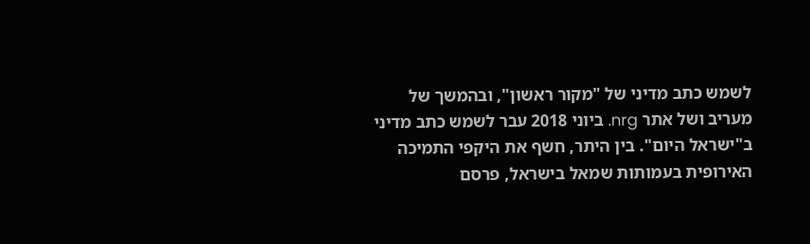לשמש כתב מדיני של "מקור ראשון", ובהמשך של מעריב ושל אתר nrg. ביוני 2018 עבר לשמש כתב מדיני ב"ישראל היום". בין היתר, חשף את היקפי התמיכה האירופית בעמותות שמאל בישראל, פרסם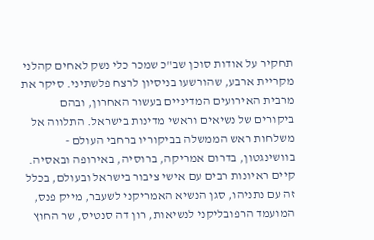תחקיר על אודות סוכן שב"כ שמכר כלי נשק לאחים קהלני מקריית ארבע, שהורשעו בניסיון לרצח פלשתיני. סיקר את מרבית האירועים המדיניים בעשור האחרון, ובהם ביקורים של נשיאים וראשי מדינות בישראל. התלווה אל משלחות ראש הממשלה בביקוריו ברחבי העולם - בוושינגטון, בדרום אמריקה, ברוסיה, באירופה ובאסיה. קיים ראיונות רבים עם אישי ציבור בישראל ובעולם, בכלל זה עם נתניהו, סגן הנשיא האמריקני לשעבר, מייק פנס, המועמד הרפובליקני לנשיאות, רון דה סנטיס, שר החוץ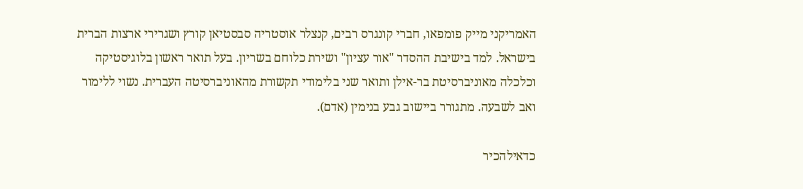האמריקני מייק פומפאו, חברי קונגרס רבים, קנצלר אוסטריה סבסטיאן קורץ ושגרירי ארצות הברית בישראל. למד בישיבת ההסדר "אור עציון" ושירת כלוחם בשריון. בעל תואר ראשון בלוגיסטיקה וכלכלה מאוניברסיטת בר-אילן ותואר שני בלימודי תקשורת מהאוניברסיטה העברית. נשוי ללימור ואב לשבעה. מתגורר ביישוב גבע בנימין (אדם).

כדאילהכיר